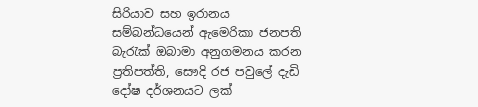සිරියාව සහ ඉරානය සම්බන්ධයෙන් ඇමෙරිකා ජනපති බැරැක් ඔබාමා අනුගමනය කරන ප්‍රතිපත්ති, සෞදි රජ පවුලේ දැඩි දෝෂ දර්ශනයට ලක්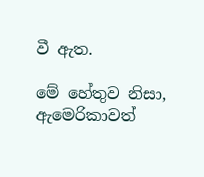වී ඇත.

මේ හේතුව නිසා, ඇමෙරිකාවත්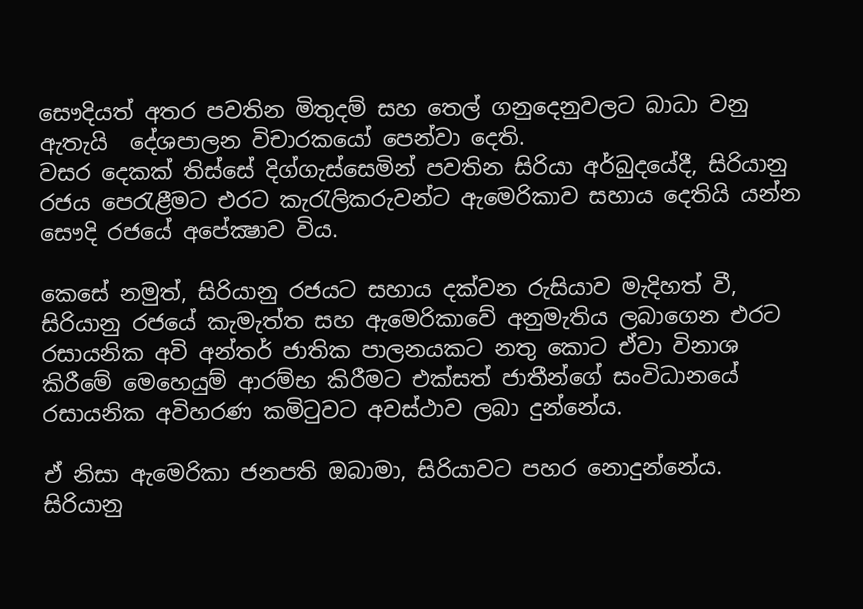සෞදියත් අතර පවතින මිතුදම් සහ තෙල් ගනුදෙනුවලට බාධා වනු ඇතැයි  දේශපාලන විචාරකයෝ පෙන්වා දෙති.
වසර දෙකක් තිස්සේ දිග්ගැස්සෙමින් පවතින සිරියා අර්බුදයේදී, සිරියානු රජය පෙරැළීමට එරට කැරැලිකරුවන්ට ඇමෙරිකාව සහාය දෙතියි යන්න සෞදි රජයේ අපේක්‍ෂාව විය.

කෙසේ නමුත්, සිරියානු රජයට සහාය දක්වන රුසියාව මැදිහත් වී, සිරියානු රජයේ කැමැත්ත සහ ඇමෙරිකාවේ අනුමැතිය ලබාගෙන එරට රසායනික අවි අන්තර් ජාතික පාලනයකට නතු කොට ඒවා විනාශ කිරීමේ මෙහෙයුම් ආරම්භ කිරීමට එක්සත් ජාතීන්ගේ සංවිධානයේ රසායනික අවිහරණ කමිටුවට අවස්ථාව ලබා දුන්නේය.

ඒ නිසා ඇමෙරිකා ජනපති ඔබාමා, සිරියාවට පහර නොදුන්නේය. සිරියානු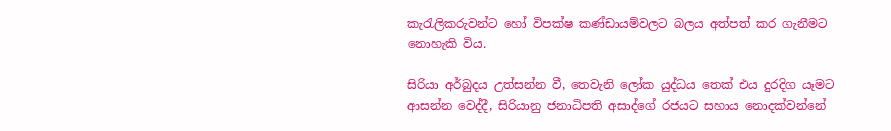කැරැලිකරුවන්ට හෝ විපක්ෂ කණ්ඩායම්වලට බලය අත්පත් කර ගැනීමට නොහැකි විය.

සිරියා අර්බුදය උත්සන්න වී, තෙවැනි ලෝක යුද්ධය තෙක් එය දුරදිග යෑමට ආසන්න වෙද්දී, සිරියානු ජනාධිපති අසාද්ගේ රජයට සහාය නොදක්වන්නේ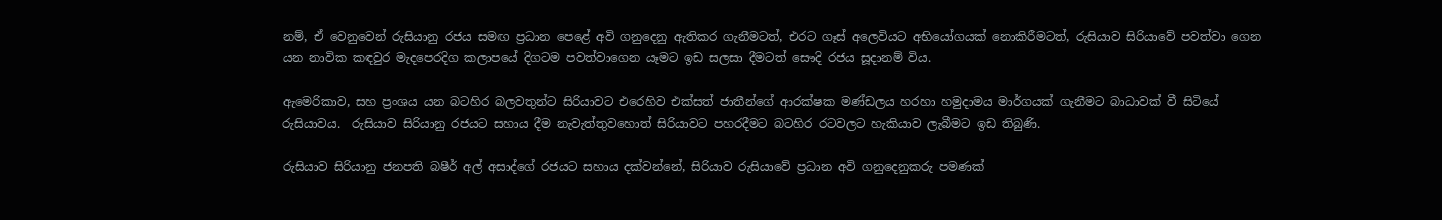නම්, ඒ වෙනුවෙන් රුසියානු රජය සමඟ ප්‍රධාන පෙළේ අවි ගනුදෙනු ඇතිකර ගැනීමටත්, එරට ගෑස් අලෙවියට අභියෝගයක් නොකිරීමටත්, රුසියාව සිරියාවේ පවත්වා ගෙන යන නාවික කඳවුර මැදපෙරදිග කලාපයේ දිගටම පවත්වාගෙන යෑමට ඉඩ සලසා දීමටත් සෞදි රජය සූදානම් විය.

ඇමෙරිකාව, සහ ප්‍රංශය යන බටහිර බලවතුන්ට සිරියාවට එරෙහිව එක්සත් ජාතීන්ගේ ආරක්ෂක මණ්ඩලය හරහා හමුදාමය මාර්ගයක් ගැනීමට බාධාවක් වී සිටියේ රුසියාවය.  රුසියාව සිරියානු රජයට සහාය දීම නැවැත්තුවහොත් සිරියාවට පහරදීමට බටහිර රටවලට හැකියාව ලැබීමට ඉඩ තිබුණි.

රුසියාව සිරියානු ජනපති බෂීර් අල් අසාද්ගේ රජයට සහාය දක්වන්නේ, සිරියාව රුසියාවේ ප්‍රධාන අවි ගනුදෙනුකරු පමණක්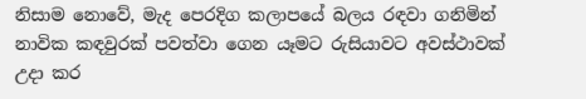නිසාම නොවේ, මැද පෙරදිග කලාපයේ බලය රඳවා ගනිමින් නාවික කඳවුරක් පවත්වා ගෙන යෑමට රුසියාවට අවස්ථාවක් උදා කර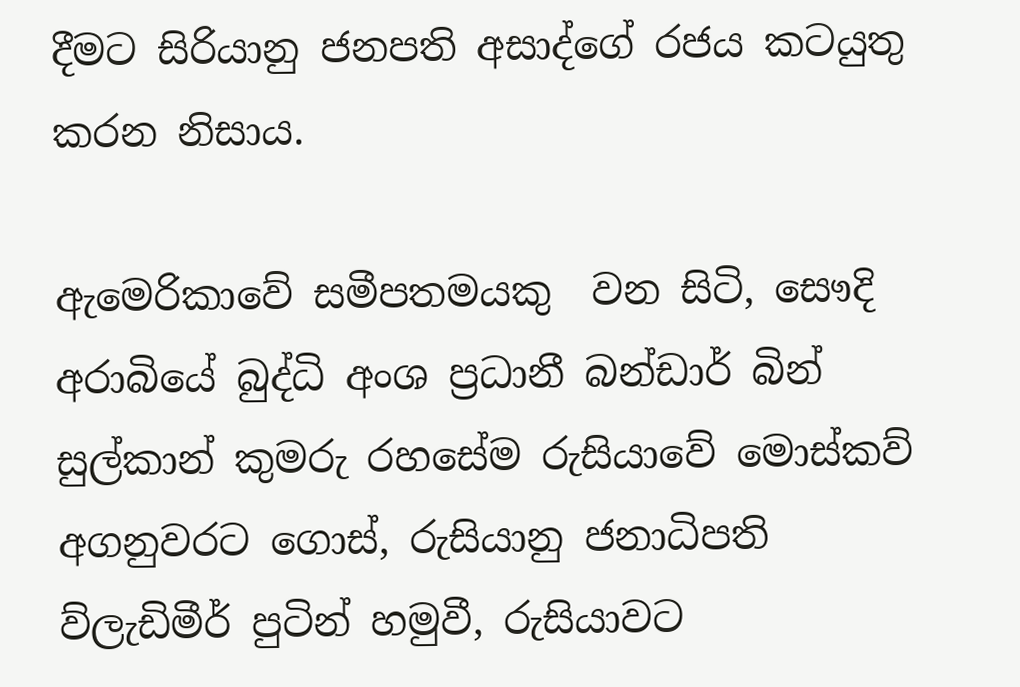දීමට සිරියානු ජනපති අසාද්ගේ රජය කටයුතු කරන නිසාය.

ඇමෙරිකාවේ සමීපතමයකු  වන සිටි, සෞදි අරාබියේ බුද්ධි අංශ ප්‍රධානී බන්ඩාර් බින් සුල්කාන් කුමරු රහසේම රුසියාවේ මොස්කව් අගනුවරට ගොස්, රුසියානු ජනාධිපති ව්ලැඩිමීර් පුටින් හමුවී, රුසියාවට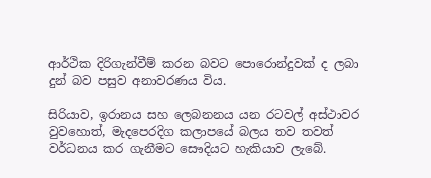ආර්ථික දිරිගැන්වීම් කරන බවට පොරොන්දුවක් ද ලබා දුන් බව පසුව අනාවරණය විය.

සිරියාව, ඉරානය සහ ලෙබනනය යන රටවල් අස්ථාවර වුවහොත්, මැදපෙරදිග කලාපයේ බලය තව තවත් වර්ධනය කර ගැනීමට සෞදියට හැකියාව ලැබේ.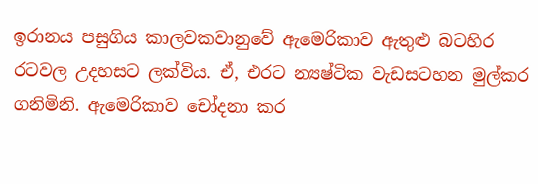ඉරානය පසුගිය කාලවකවානුවේ ඇමෙරිකාව ඇතුළු බටහිර රටවල උදහසට ලක්විය. ඒ, එරට න්‍යෂ්ටික වැඩසටහන මුල්කර ගනිමිනි. ඇමෙරිකාව චෝදනා කර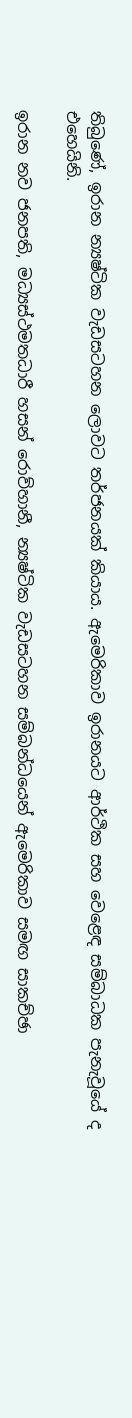තිබුණේ, ඉරාන න්‍යෂ්ටික වැඩසටහන ලොවට තර්ජනයක් කියාය. ඇමෙරිකාව ඉරානයට ආර්ථික සහ වෙළෙඳ සම්බාධක පැනැවූයේ ද එහෙයිනි.

ඉරාන නව ජනපති, මධ්‍යස්ථමතධාරී හසන් රොව්හානී, න්‍යෂ්ටික වැඩසටහන සම්බන්ධයෙන් ඇමෙරිකාව සමඟ සාකච්ඡා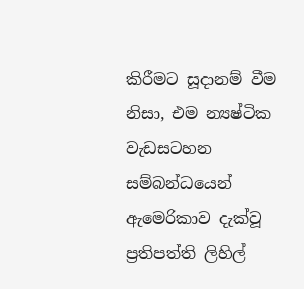කිරීමට සූදානම් වීම නිසා, එම න්‍යෂ්ටික වැඩසටහන සම්බන්ධයෙන් ඇමෙරිකාව දැක්වූ ප්‍රතිපත්ති ලිහිල්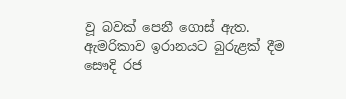වූ බවක් පෙනී ගොස් ඇත. ඇමරිකාව ඉරානයට බුරුළක් දීම සෞදි රජ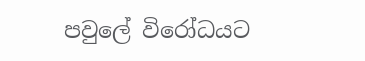පවුලේ විරෝධයට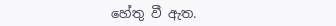හේතු වී ඇත.